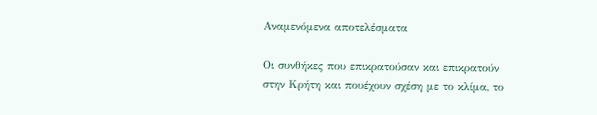Αναμενόμενα αποτελέσματα

Οι συνθήκες που επικρατούσαν και επικρατούν στην Κρήτη και πουέχουν σχέση με το κλίμα, το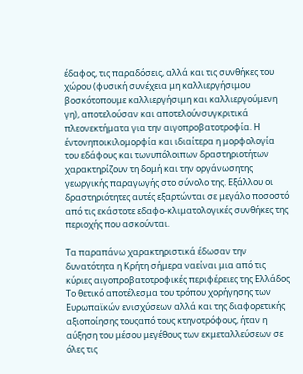έδαφος, τις παραδόσεις, αλλά και τις συνθήκες του χώρου (φυσική συνέχεια μη καλλιεργήσιμου βοσκότοπουμε καλλιεργήσιμη και καλλιεργούμενη γη), αποτελούσαν και αποτελούνσυγκριτικά πλεονεκτήματα για την αιγοπροβατοτροφία. Η έντονηποικιλομορφία και ιδιαίτερα η μορφολογία του εδάφους και τωνυπόλοιπων δραστηριοτήτων χαρακτηρίζουν τη δομή και την οργάνωσητης γεωργικής παραγωγής στο σύνολο της. Εξάλλου οι δραστηριότητες αυτές εξαρτώνται σε μεγάλο ποσοστό από τις εκάστοτε εδαφο-κλιματολογικές συνθήκες της περιοχής που ασκούνται.

Τα παραπάνω χαρακτηριστικά έδωσαν την δυνατότητα η Κρήτη σήμερα ναείναι μια από τις κύριες αιγοπροβατοτροφικές περιφέρειες της Ελλάδος Το θετικό αποτέλεσμα του τρόπου χορήγησης των Ευρωπαϊκών ενισχύσεων αλλά και της διαφορετικής αξιοποίησης τουςαπό τους κτηνοτρόφους, ήταν η αύξηση του μέσου μεγέθους των εκμεταλλεύσεων σε όλες τις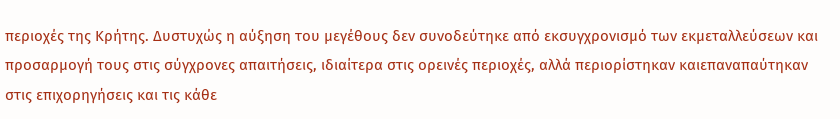περιοχές της Κρήτης. Δυστυχώς η αύξηση του μεγέθους δεν συνοδεύτηκε από εκσυγχρονισμό των εκμεταλλεύσεων και προσαρμογή τους στις σύγχρονες απαιτήσεις, ιδιαίτερα στις ορεινές περιοχές, αλλά περιορίστηκαν καιεπαναπαύτηκαν στις επιχορηγήσεις και τις κάθε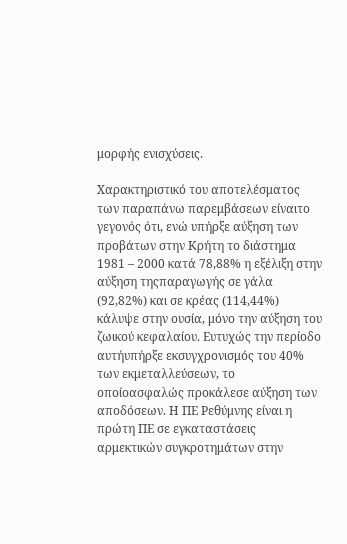μορφής ενισχύσεις.

Χαρακτηριστικό του αποτελέσματος των παραπάνω παρεμβάσεων είναιτο γεγονός ότι, ενώ υπήρξε αύξηση των προβάτων στην Κρήτη το διάστημα 1981 – 2000 κατά 78,88% η εξέλιξη στην αύξηση τηςπαραγωγής σε γάλα (92,82%) και σε κρέας (114,44%) κάλυψε στην ουσία, μόνο την αύξηση του ζωικού κεφαλαίου. Ευτυχώς την περίοδο αυτήυπήρξε εκσυγχρονισμός του 40% των εκμεταλλεύσεων, το οποίοασφαλώς προκάλεσε αύξηση των αποδόσεων. Η ΠΕ Ρεθύμνης είναι η πρώτη ΠΕ σε εγκαταστάσεις αρμεκτικών συγκροτημάτων στην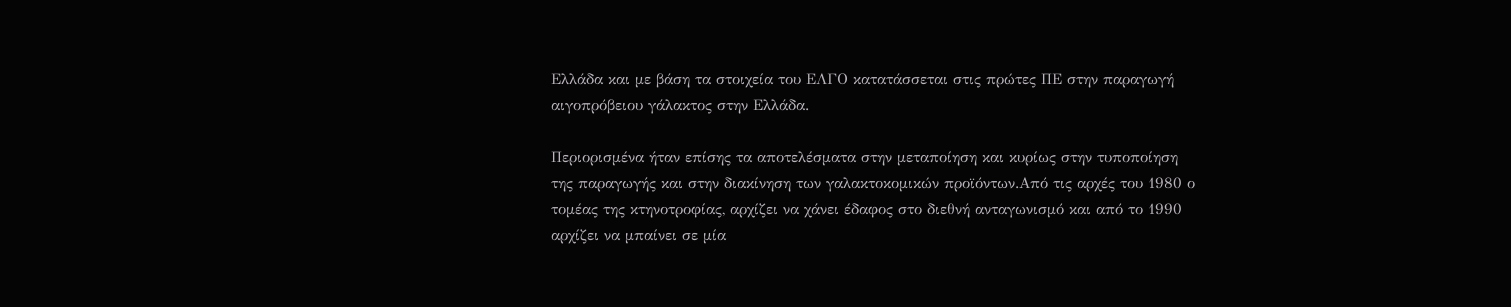Ελλάδα και με βάση τα στοιχεία του ΕΛΓΟ κατατάσσεται στις πρώτες ΠΕ στην παραγωγή αιγοπρόβειου γάλακτος στην Ελλάδα.

Περιορισμένα ήταν επίσης τα αποτελέσματα στην μεταποίηση και κυρίως στην τυποποίηση της παραγωγής και στην διακίνηση των γαλακτοκομικών προϊόντων.Από τις αρχές του 1980 ο τομέας της κτηνοτροφίας, αρχίζει να χάνει έδαφος στο διεθνή ανταγωνισμό και από το 1990 αρχίζει να μπαίνει σε μία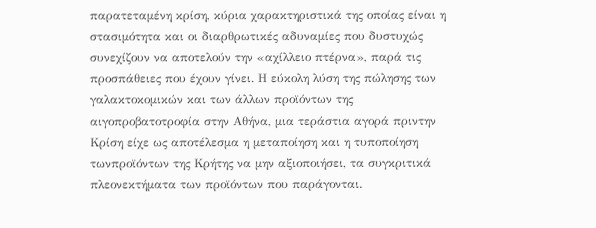παρατεταμένη κρίση, κύρια χαρακτηριστικά της οποίας είναι η στασιμότητα και οι διαρθρωτικές αδυναμίες που δυστυχώς συνεχίζουν να αποτελούν την «αχίλλειο πτέρνα», παρά τις προσπάθειες που έχουν γίνει. Η εύκολη λύση της πώλησης των γαλακτοκομικών και των άλλων προϊόντων της αιγοπροβατοτροφία στην Αθήνα, μια τεράστια αγορά πριντην Κρίση είχε ως αποτέλεσμα η μεταποίηση και η τυποποίηση τωνπροϊόντων της Κρήτης να μην αξιοποιήσει, τα συγκριτικά πλεονεκτήματα των προϊόντων που παράγονται.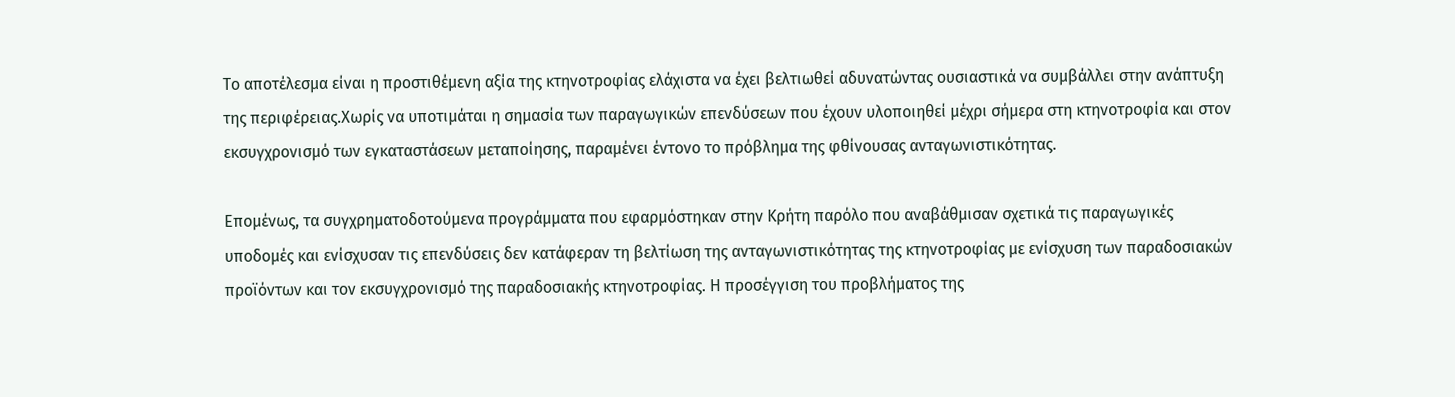Το αποτέλεσμα είναι η προστιθέμενη αξία της κτηνοτροφίας ελάχιστα να έχει βελτιωθεί αδυνατώντας ουσιαστικά να συμβάλλει στην ανάπτυξη της περιφέρειας.Χωρίς να υποτιμάται η σημασία των παραγωγικών επενδύσεων που έχουν υλοποιηθεί μέχρι σήμερα στη κτηνοτροφία και στον εκσυγχρονισμό των εγκαταστάσεων μεταποίησης, παραμένει έντονο το πρόβλημα της φθίνουσας ανταγωνιστικότητας.

Επομένως, τα συγχρηματοδοτούμενα προγράμματα που εφαρμόστηκαν στην Κρήτη παρόλο που αναβάθμισαν σχετικά τις παραγωγικές υποδομές και ενίσχυσαν τις επενδύσεις δεν κατάφεραν τη βελτίωση της ανταγωνιστικότητας της κτηνοτροφίας με ενίσχυση των παραδοσιακών προϊόντων και τον εκσυγχρονισμό της παραδοσιακής κτηνοτροφίας. Η προσέγγιση του προβλήματος της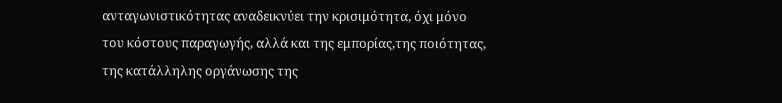ανταγωνιστικότητας αναδεικνύει την κρισιμότητα, όχι μόνο του κόστους παραγωγής, αλλά και της εμπορίας,της ποιότητας, της κατάλληλης οργάνωσης της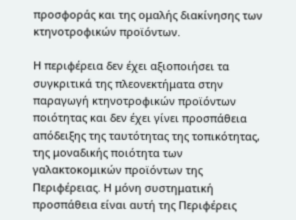προσφοράς και της ομαλής διακίνησης των κτηνοτροφικών προϊόντων.

Η περιφέρεια δεν έχει αξιοποιήσει τα συγκριτικά της πλεονεκτήματα στην παραγωγή κτηνοτροφικών προϊόντων ποιότητας και δεν έχει γίνει προσπάθεια απόδειξης της ταυτότητας της τοπικότητας, της μοναδικής ποιότητα των γαλακτοκομικών προϊόντων της Περιφέρειας. Η μόνη συστηματική προσπάθεια είναι αυτή της Περιφέρεις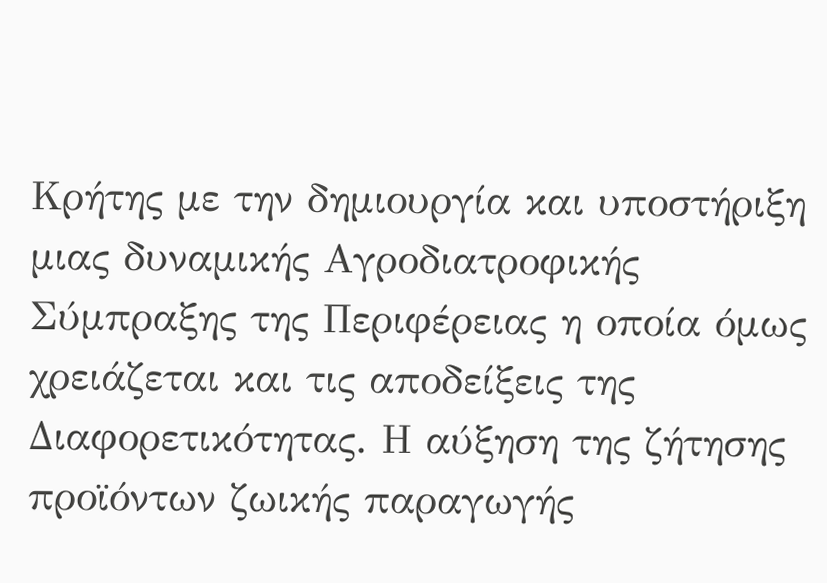Κρήτης με την δημιουργία και υποστήριξη μιας δυναμικής Αγροδιατροφικής Σύμπραξης της Περιφέρειας η οποία όμως χρειάζεται και τις αποδείξεις της Διαφορετικότητας. Η αύξηση της ζήτησης προϊόντων ζωικής παραγωγής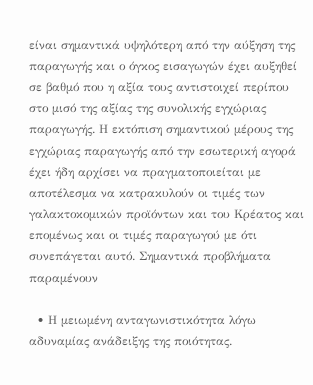είναι σημαντικά υψηλότερη από την αύξηση της παραγωγής και ο όγκος εισαγωγών έχει αυξηθεί σε βαθμό που η αξία τους αντιστοιχεί περίπου στο μισό της αξίας της συνολικής εγχώριας παραγωγής. Η εκτόπιση σημαντικού μέρους της εγχώριας παραγωγής από την εσωτερική αγορά έχει ήδη αρχίσει να πραγματοποιείται με αποτέλεσμα να κατρακυλούν οι τιμές των γαλακτοκομικών προϊόντων και του Κρέατος και επομένως και οι τιμές παραγωγού με ότι συνεπάγεται αυτό. Σημαντικά προβλήματα παραμένουν

  • Η μειωμένη ανταγωνιστικότητα λόγω αδυναμίας ανάδειξης της ποιότητας.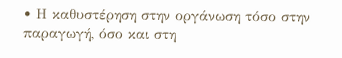• Η καθυστέρηση στην οργάνωση τόσο στην παραγωγή, όσο και στη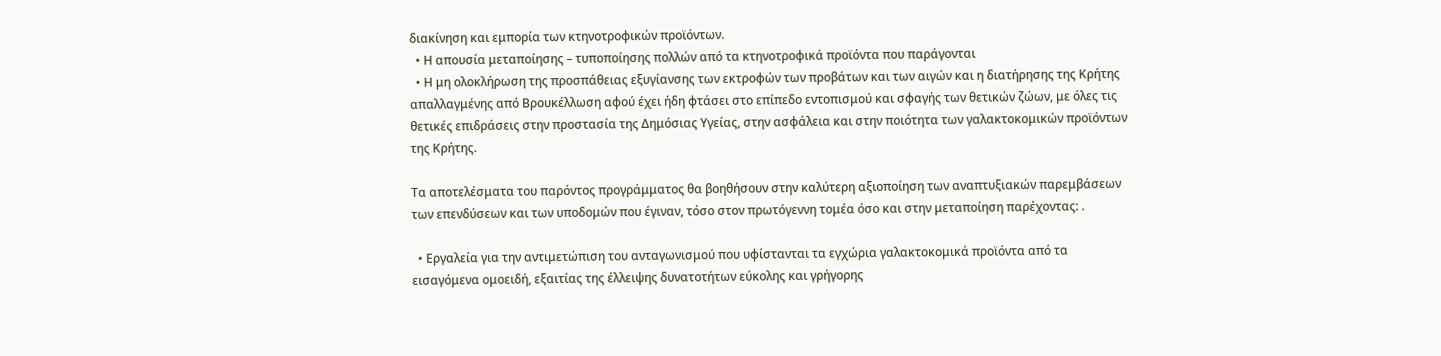διακίνηση και εμπορία των κτηνοτροφικών προϊόντων.
  • Η απουσία μεταποίησης – τυποποίησης πολλών από τα κτηνοτροφικά προϊόντα που παράγονται
  • Η μη ολοκλήρωση της προσπάθειας εξυγίανσης των εκτροφών των προβάτων και των αιγών και η διατήρησης της Κρήτης απαλλαγμένης από Βρουκέλλωση αφού έχει ήδη φτάσει στο επίπεδο εντοπισμού και σφαγής των θετικών ζώων, με όλες τις θετικές επιδράσεις στην προστασία της Δημόσιας Υγείας, στην ασφάλεια και στην ποιότητα των γαλακτοκομικών προϊόντων της Κρήτης.

Τα αποτελέσματα του παρόντος προγράμματος θα βοηθήσουν στην καλύτερη αξιοποίηση των αναπτυξιακών παρεμβάσεων των επενδύσεων και των υποδομών που έγιναν, τόσο στον πρωτόγεννη τομέα όσο και στην μεταποίηση παρέχοντας: .

  • Εργαλεία για την αντιμετώπιση του ανταγωνισμού που υφίστανται τα εγχώρια γαλακτοκομικά προϊόντα από τα εισαγόμενα ομοειδή, εξαιτίας της έλλειψης δυνατοτήτων εύκολης και γρήγορης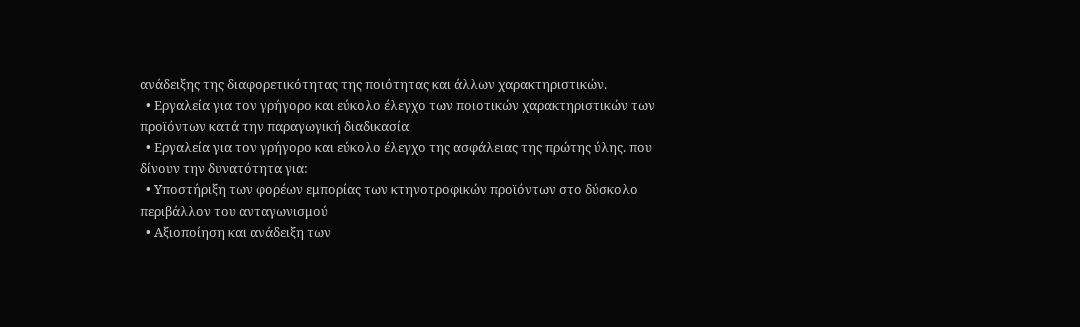ανάδειξης της διαφορετικότητας της ποιότητας και άλλων χαρακτηριστικών.
  • Εργαλεία για τον γρήγορο και εύκολο έλεγχο των ποιοτικών χαρακτηριστικών των προϊόντων κατά την παραγωγική διαδικασία
  • Εργαλεία για τον γρήγορο και εύκολο έλεγχο της ασφάλειας της πρώτης ύλης. που δίνουν την δυνατότητα για:
  • Υποστήριξη των φορέων εμπορίας των κτηνοτροφικών προϊόντων στο δύσκολο περιβάλλον του ανταγωνισμού
  • Αξιοποίηση και ανάδειξη των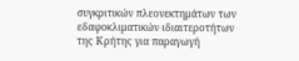συγκριτικών πλεονεκτημάτων των εδαφοκλιματικών ιδιαιτεροτήτων της Κρήτης για παραγωγή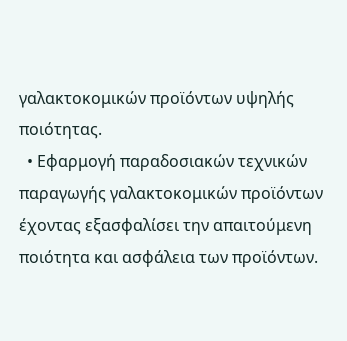γαλακτοκομικών προϊόντων υψηλής ποιότητας.
  • Εφαρμογή παραδοσιακών τεχνικών παραγωγής γαλακτοκομικών προϊόντων έχοντας εξασφαλίσει την απαιτούμενη ποιότητα και ασφάλεια των προϊόντων.